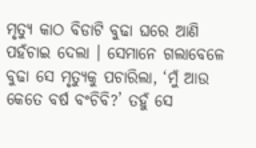ମୃତ୍ୟୁ କାଠ ବିଡାଟି ବୁଢା ଘରେ ଆଣି ପହଁଚାଇ ଦେଲା । ସେମାନେ ଗଲାବେଳେ ବୁଢା ସେ ମୃତ୍ୟୁକୁ ପଚାରିଲା, ‘ମୁଁ ଆଉ କେତେ ବର୍ଷ ବଂଚିବି?’ ତହୁଁ ସେ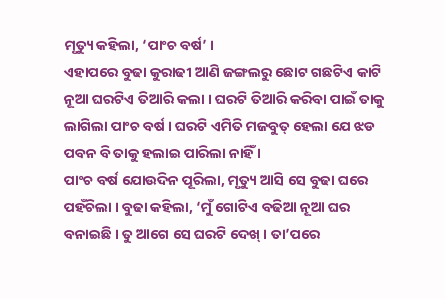ମୃତ୍ୟୁ କହିଲା, ‘ପାଂଚ ବର୍ଷ’ ।
ଏହାପରେ ବୁଢା କୁରାଢୀ ଆଣି ଜଙ୍ଗଲରୁ ଛୋଟ ଗଛଟିଏ କାଟି ନୂଆ ଘରଟିଏ ତିଆରି କଲା । ଘରଟି ତିଆରି କରିବା ପାଇଁ ତାକୁ ଲାଗିଲା ପାଂଚ ବର୍ଷ । ଘରଟି ଏମିତି ମଜବୁତ୍ ହେଲା ଯେ ଝଡ ପବନ ବି ତାକୁ ହଲାଇ ପାରିଲା ନାହିଁ ।
ପାଂଚ ବର୍ଷ ଯୋଉଦିନ ପୂରିଲା, ମୃତ୍ୟୁ ଆସି ସେ ବୁଢା ଘରେ ପହଁଚିଲା । ବୁଢା କହିଲା, ‘ମୁଁ ଗୋଟିଏ ବଢିଆ ନୂଆ ଘର ବନାଇଛି । ତୁ ଆଗେ ସେ ଘରଟି ଦେଖ୍ । ତା’ପରେ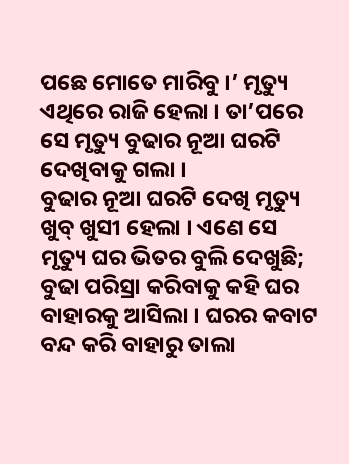ପଛେ ମୋତେ ମାରିବୁ ।’ ମୃତ୍ୟୁ ଏଥିରେ ରାଜି ହେଲା । ତା’ପରେ ସେ ମୃତ୍ୟୁ ବୁଢାର ନୂଆ ଘରଟି ଦେଖିବାକୁ ଗଲା ।
ବୁଢାର ନୂଆ ଘରଟି ଦେଖି ମୃତ୍ୟୁ ଖୁବ୍ ଖୁସୀ ହେଲା । ଏଣେ ସେ ମୃତ୍ୟୁ ଘର ଭିତର ବୁଲି ଦେଖୁଛି; ବୁଢା ପରିସ୍ରା କରିବାକୁ କହି ଘର ବାହାରକୁ ଆସିଲା । ଘରର କବାଟ ବନ୍ଦ କରି ବାହାରୁ ତାଲା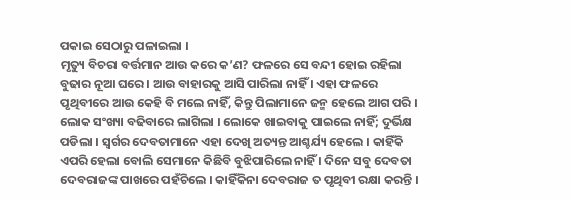ପକାଇ ସେଠାରୁ ପଳାଇଲା ।
ମୃତ୍ୟୁ ବିଚରା ବର୍ତ୍ତମାନ ଆଉ କରେ କ’ଣ? ଫଳରେ ସେ ବନ୍ଦୀ ହୋଇ ରହିଲା ବୁଢାର ନୂଆ ଘରେ । ଆଉ ବାହାରକୁ ଆସି ପାରିଲା ନାହିଁ । ଏହା ଫଳରେ ପୃଥିବୀରେ ଆଉ କେହି ବି ମଲେ ନାହିଁ, କିନ୍ତୁ ପିଲାମାନେ ଜନ୍ମ ହେଲେ ଆଗ ପରି । ଲୋକ ସଂଖ୍ୟା ବଢିବାରେ ଲାଗିଲା । ଲୋକେ ଖାଇବାକୁ ପାଇଲେ ନାହିଁ; ଦୁର୍ଭିକ୍ଷ ପଡିଲା । ସ୍ୱର୍ଗର ଦେବତାମାନେ ଏହା ଦେଖି ଅତ୍ୟନ୍ତ ଆଶ୍ଚର୍ଯ୍ୟ ହେଲେ । କାହିଁକି ଏପରି ହେଲା ବୋଲି ସେମାନେ କିଛିବି ବୁଝିପାରିଲେ ନାହିଁ । ଦିନେ ସବୁ ଦେବତା ଦେବରାଜଙ୍କ ପାଖରେ ପହଁଚିଲେ । କାହିଁକିନା ଦେବରାଜ ତ ପୃଥିବୀ ରକ୍ଷା କରନ୍ତି ।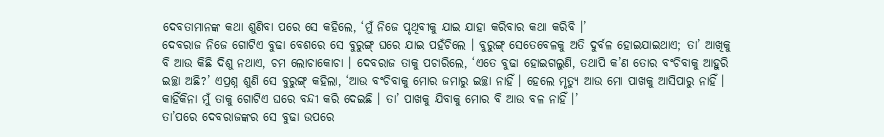ଦେବତାମାନଙ୍କ କଥା ଶୁଣିବା ପରେ ସେ କହିଲେ, ‘ମୁଁ ନିଜେ ପୃଥିବୀକୁ ଯାଇ ଯାହା କରିବାର କଥା କରିବି ।’
ଦେବରାଜ ନିଜେ ଗୋଟିଏ ବୁଢା ବେଶରେ ସେ ବୁରୁଙ୍ଗ୍ ଘରେ ଯାଇ ପହଁଚିଲେ । ବୁରୁଙ୍ଗ୍ ସେତେବେଳକୁ ଅତି ଦୁର୍ବଳ ହୋଇଯାଇଥାଏ; ତା’ ଆଖିକୁ ବି ଆଉ କିଛି ଦିଶୁ ନଥାଏ, ଚମ ଲୋଚାକୋଚା । ଦେବରାଜ ତାକୁ ପଚାରିଲେ, ‘ଏତେ ବୁଢା ହୋଇଗଲୁଣି, ତଥାପି କ’ଣ ତୋର ବଂଚିବାକୁ ଆହୁରି ଇଚ୍ଛା ଅଛି?’ ଏପ୍ରଶ୍ନ ଶୁଣି ସେ ବୁରୁଙ୍ଗ୍ କହିଲା, ‘ଆଉ ବଂଚିବାକୁ ମୋର ଜମାରୁ ଇଚ୍ଛା ନାହିଁ । ହେଲେ ମୃତ୍ୟୁ ଆଉ ମୋ ପାଖକୁ ଆସିପାରୁ ନାହିଁ । କାହିଁକିନା ମୁଁ ତାକୁ ଗୋଟିଏ ଘରେ ବନ୍ଦୀ କରି ଦେଇଛି । ତା’ ପାଖକୁ ଯିବାକୁ ମୋର ବି ଆଉ ବଳ ନାହିଁ ।’
ତା’ପରେ ଦେବରାଜଙ୍କର ସେ ବୁଢା ଉପରେ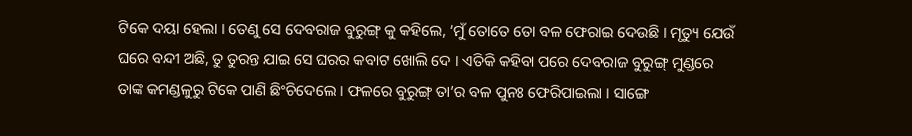ଟିକେ ଦୟା ହେଲା । ତେଣୁ ସେ ଦେବରାଜ ବୁରୁଙ୍ଗ୍ କୁ କହିଲେ, ‘ମୁଁ ତୋତେ ତୋ ବଳ ଫେରାଇ ଦେଉଛି । ମୃତ୍ୟୁ ଯେଉଁ ଘରେ ବନ୍ଦୀ ଅଛି, ତୁ ତୁରନ୍ତ ଯାଇ ସେ ଘରର କବାଟ ଖୋଲି ଦେ । ଏତିକି କହିବା ପରେ ଦେବରାଜ ବୁରୁଙ୍ଗ୍ ମୁଣ୍ଡରେ ତାଙ୍କ କମଣ୍ଡଳୁରୁ ଟିକେ ପାଣି ଛିଂଚିଦେଲେ । ଫଳରେ ବୁରୁଙ୍ଗ୍ ତା’ର ବଳ ପୁନଃ ଫେରିପାଇଲା । ସାଙ୍ଗେ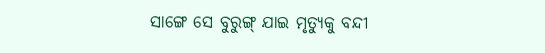ସାଙ୍ଗେ ସେ ବୁରୁଙ୍ଗ୍ ଯାଇ ମୃତ୍ୟୁକୁ ବନ୍ଦୀ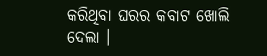କରିଥିବା ଘରର କବାଟ ଖୋଲି ଦେଲା ।